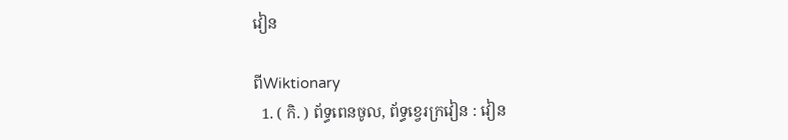វៀន

ពីWiktionary
  1. ( កិ. ) ព័ទ្ធពេនចូល, ព័ទ្ធខ្វេរក្រវៀន : វៀន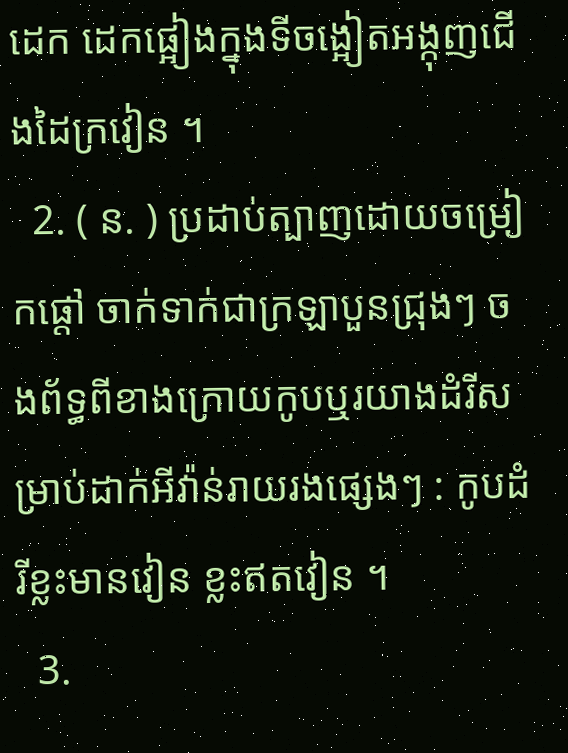ដេក ដេកផ្អៀងក្នុងទីចង្អៀតអង្កុញជើងដៃក្រវៀន ។
  2. ( ន. ) ប្រដាប់ត្បាញដោយចម្រៀកផ្តៅ ចាក់ទាក់ជាក្រឡាបួនជ្រុងៗ ចងព័ទ្ធពីខាងក្រោយកូបឬរយាងដំរីសម្រាប់ដាក់អីវ៉ាន់រាយរងផ្សេងៗ : កូបដំរីខ្លះមានវៀន ខ្លះឥតវៀន ។
  3.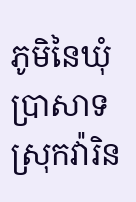ភូមិនៃឃុំប្រាសាទ ស្រុកវ៉ារិន